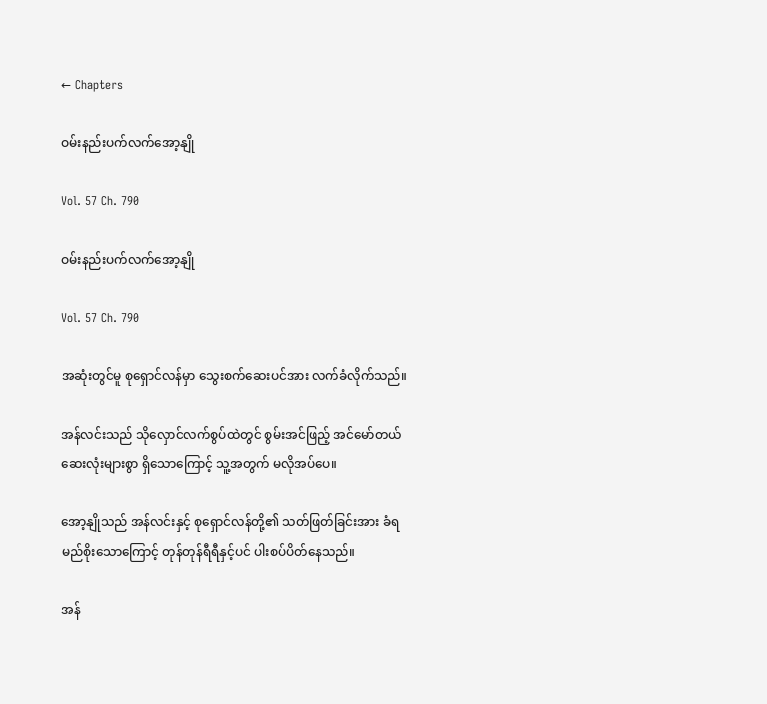← Chapters

ဝမ်းနည်းပက်လက်အော့နျို

Vol. 57 Ch. 790

ဝမ်းနည်းပက်လက်အော့နျို

Vol. 57 Ch. 790

အဆုံးတွင်မူ စုရှောင်လန်မှာ သွေးစက်ဆေးပင်အား လက်ခံလိုက်သည်။

အန်လင်းသည် သိုလှောင်လက်စွပ်ထဲတွင် စွမ်းအင်ဖြည့် အင်မော်တယ်ဆေးလုံးများစွာ ရှိသောကြောင့် သူ့အတွက် မလိုအပ်ပေ။

အော့နျိုသည် အန်လင်းနှင့် စုရှောင်လန်တို့၏ သတ်ဖြတ်ခြင်းအား ခံရမည်စိုးသောကြောင့် တုန်တုန်ရီရီနှင့်ပင် ပါးစပ်ပိတ်နေသည်။

အန်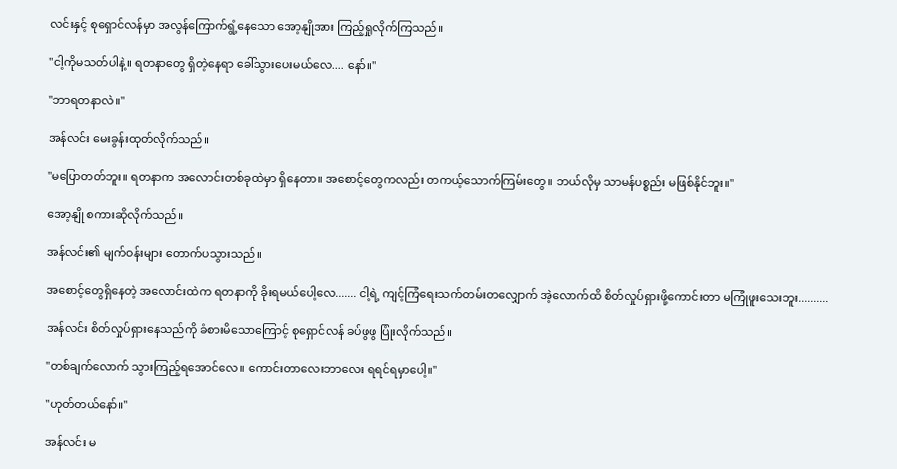လင်းနှင့် စုရှောင်လန်မှာ အလွန်ကြောက်ရွံ့နေသော အော့နျိုအား ကြည့်ရှုလိုက်ကြသည်။

"ငါ့ကိုမသတ်ပါနဲ့။ ရတနာတွေ ရှိတဲ့နေရာ ခေါ်သွားပေးမယ်လေ.... နော်။"

"ဘာရတနာလဲ။"

အန်လင်း မေးခွန်းထုတ်လိုက်သည်။

"မပြောတတ်ဘူး။ ရတနာက အလောင်းတစ်ခုထဲမှာ ရှိနေတာ။ အစောင့်တွေကလည်း တကယ့်သောက်ကြမ်းတွေ။ ဘယ်လိုမှ သာမန်ပစ္စည်း မဖြစ်နိုင်ဘူး။"

အော့နျို စကားဆိုလိုက်သည်။

အန်လင်း၏ မျက်ဝန်းများ တောက်ပသွားသည်။

အစောင့်တွေရှိနေတဲ့ အလောင်းထဲက ရတနာကို ခိုးရမယ်ပေါ့လေ....... ငါ့ရဲ့ ကျင့်ကြံရေးသက်တမ်းတလျှောက် အဲ့လောက်ထိ စိတ်လှုပ်ရှားဖို့ကောင်းတာ မကြုံဖူးသေးဘူး..........

အန်လင်း စိတ်လှုပ်ရှားနေသည်ကို ခံစားမိသောကြောင့် စုရှောင်လန် ခပ်ဖွဖွ ပြုံးလိုက်သည်။

"တစ်ချက်လောက် သွားကြည့်ရအောင်လေ။ ကောင်းတာလေးဘာလေး ရရင်ရမှာပေါ့။"

"ဟုတ်တယ်နော်။"

အန်လင်း မ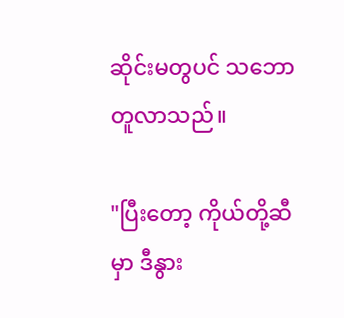ဆိုင်းမတွပင် သဘောတူလာသည်။

"ပြီးတော့ ကိုယ်တို့ဆီမှာ ဒီနွား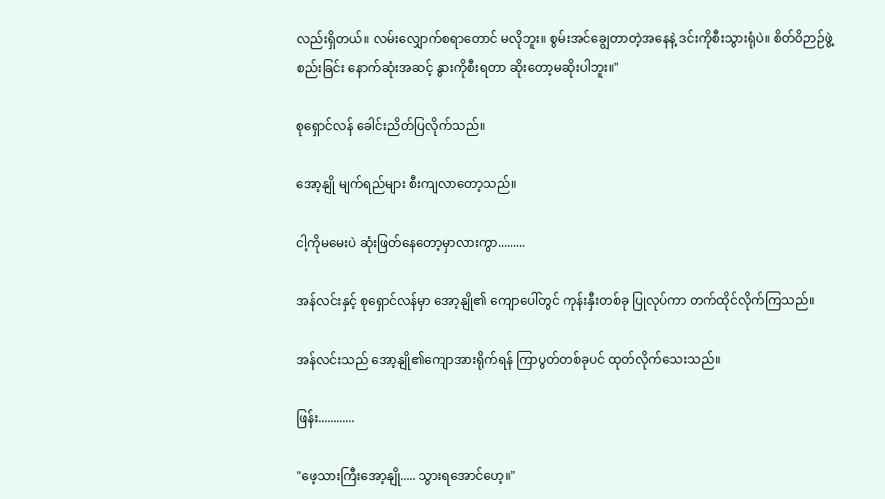လည်းရှိတယ်။ လမ်းလျှောက်စရာတောင် မလိုဘူး။ စွမ်းအင်ချွေတာတဲ့အနေနဲ့ ဒင်းကိုစီးသွားရုံပဲ။ စိတ်ဝိဉာဉ်ဖွဲ့စည်းခြင်း နောက်ဆုံးအဆင့် နွားကိုစီးရတာ ဆိုးတော့မဆိုးပါဘူး။"

စုရှောင်လန် ခေါင်းညိတ်ပြလိုက်သည်။

အော့နျို မျက်ရည်များ စီးကျလာတော့သည်။

ငါ့ကိုမမေးပဲ ဆုံးဖြတ်နေတော့မှာလားကွာ.........

အန်လင်းနှင့် စုရှောင်လန်မှာ အော့နျို၏ ကျောပေါ်တွင် ကုန်းနှီးတစ်ခု ပြုလုပ်ကာ တက်ထိုင်လိုက်ကြသည်။

အန်လင်းသည် အော့နျို၏ကျောအားရိုက်ရန် ကြာပွတ်တစ်ခုပင် ထုတ်လိုက်သေးသည်။

ဖြန်း............

"ဖေ့သားကြီးအော့နျို..... သွားရအောင်ဟေ့။"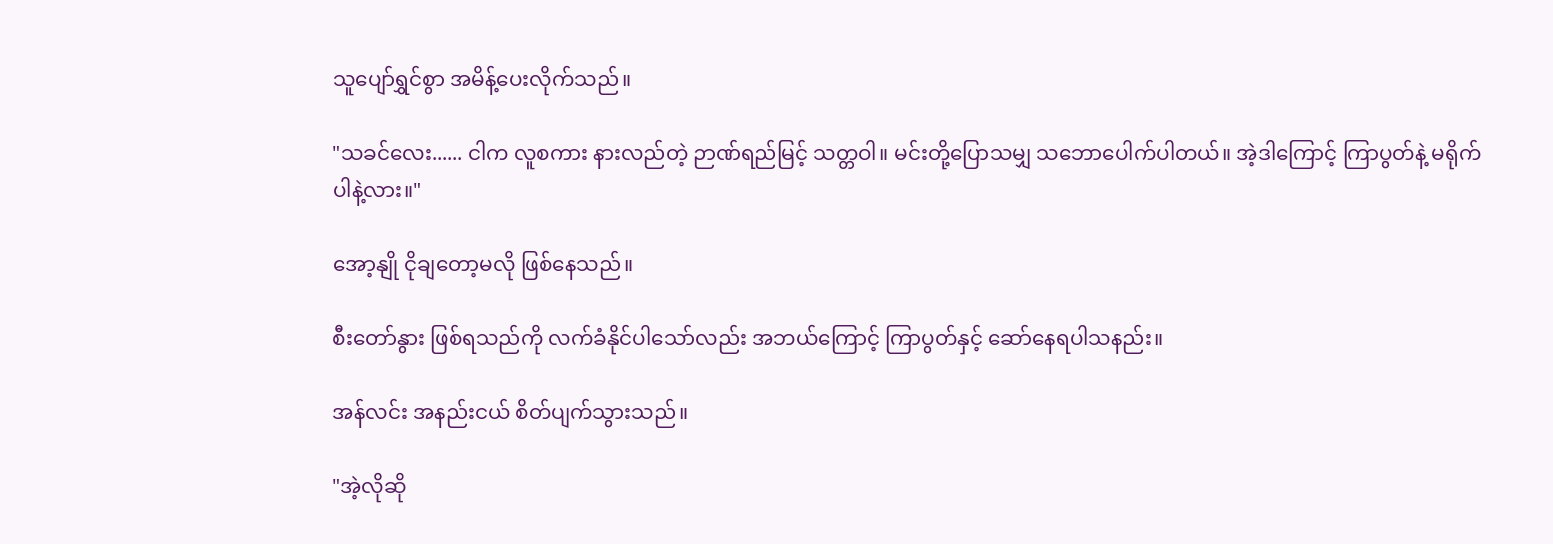သူပျော်ရွှင်စွာ အမိန့်ပေးလိုက်သည်။

"သခင်လေး...... ငါက လူစကား နားလည်တဲ့ ဉာဏ်ရည်မြင့် သတ္တဝါ။ မင်းတို့ပြောသမျှ သဘောပေါက်ပါတယ်။ အဲ့ဒါကြောင့် ကြာပွတ်နဲ့ မရိုက်ပါနဲ့လား။"

အော့နျို ငိုချတော့မလို ဖြစ်နေသည်။

စီးတော်နွား ဖြစ်ရသည်ကို လက်ခံနိုင်ပါသော်လည်း အဘယ်ကြောင့် ကြာပွတ်နှင့် ဆော်နေရပါသနည်း။

အန်လင်း အနည်းငယ် စိတ်ပျက်သွားသည်။

"အဲ့လိုဆို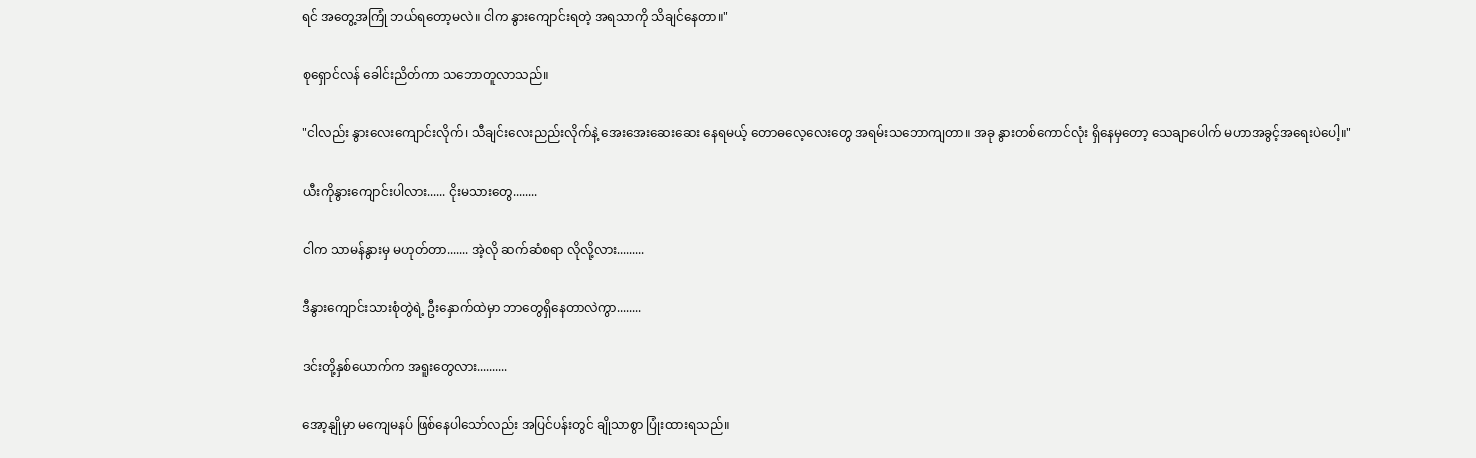ရင် အတွေ့အကြုံ ဘယ်ရတော့မလဲ။ ငါက နွားကျောင်းရတဲ့ အရသာကို သိချင်နေတာ။"

စုရှောင်လန် ခေါင်းညိတ်ကာ သဘောတူလာသည်။

"ငါလည်း နွားလေးကျောင်းလိုက်၊ သီချင်းလေးညည်းလိုက်နဲ့ အေးအေးဆေးဆေး နေရမယ့် တောဓလေ့လေးတွေ အရမ်းသဘောကျတာ။ အခု နွားတစ်ကောင်လုံး ရှိနေမှတော့ သေချာပေါက် မဟာအခွင့်အရေးပဲပေါ့။"

ယီးကိုနွားကျောင်းပါလား...... ငိုးမသားတွေ........

ငါက သာမန်နွားမှ မဟုတ်တာ....... အဲ့လို ဆက်ဆံစရာ လိုလို့လား.........

ဒီနွားကျောင်းသားစုံတွဲရဲ့ ဦးနှောက်ထဲမှာ ဘာတွေရှိနေတာလဲကွာ........

ဒင်းတို့နှစ်ယောက်က အရူးတွေလား..........

အော့နျိုမှာ မကျေမနပ် ဖြစ်နေပါသော်လည်း အပြင်ပန်းတွင် ချိုသာစွာ ပြုံးထားရသည်။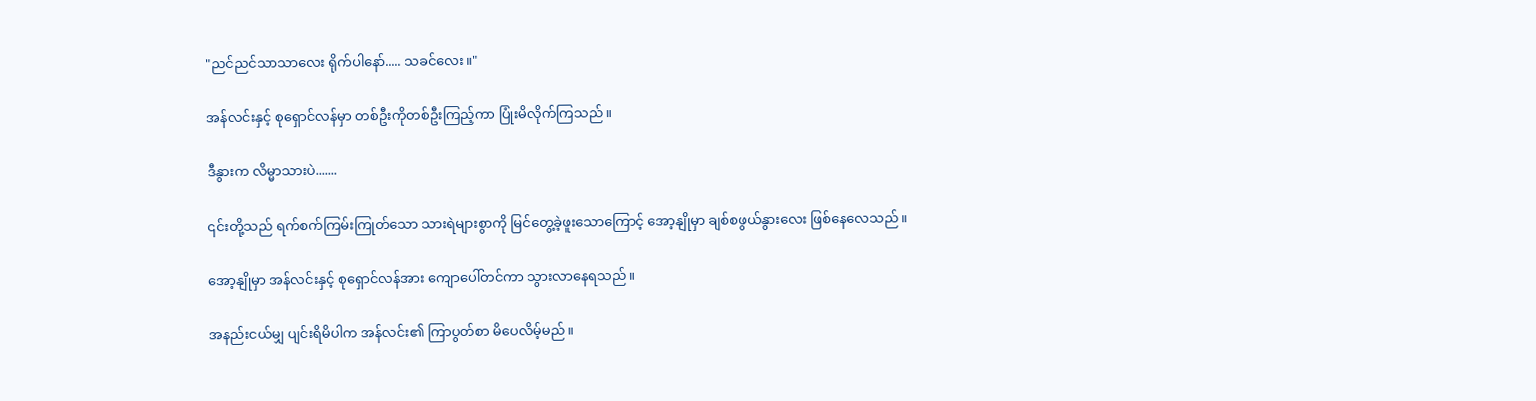"ညင်ညင်သာသာလေး ရိုက်ပါနော်..... သခင်လေး။"

အန်လင်းနှင့် စုရှောင်လန်မှာ တစ်ဦးကိုတစ်ဦးကြည့်ကာ ပြုံးမိလိုက်ကြသည်။

ဒီနွားက လိမ္မာသားပဲ.......

၎င်းတို့သည် ရက်စက်ကြမ်းကြုတ်သော သားရဲများစွာကို မြင်တွေ့ခဲ့ဖူးသောကြောင့် အော့နျိုမှာ ချစ်စဖွယ်နွားလေး ဖြစ်နေလေသည်။

အော့နျိုမှာ အန်လင်းနှင့် စုရှောင်လန်အား ကျောပေါ်တင်ကာ သွားလာနေရသည်။

အနည်းငယ်မျှ ပျင်းရိမိပါက အန်လင်း၏ ကြာပွတ်စာ မိပေလိမ့်မည်။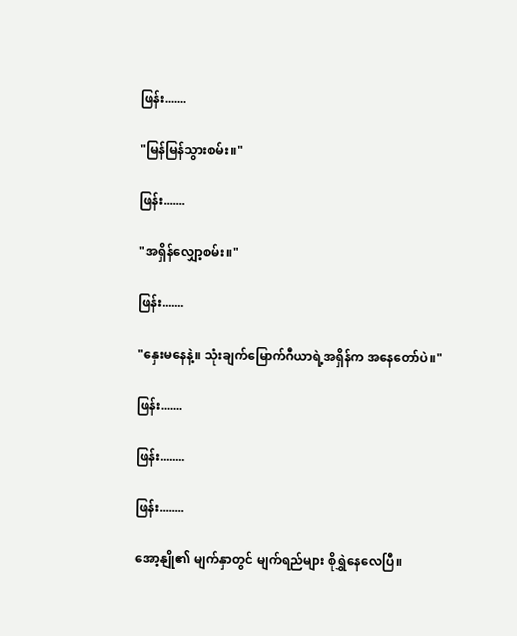ဖြန်း.......

"မြန်မြန်သွားစမ်း။"

ဖြန်း.......

"အရှိန်လျှော့စမ်း။"

ဖြန်း.......

"နှေးမနေနဲ့။ သုံးချက်မြောက်ဂီယာရဲ့အရှိန်က အနေတော်ပဲ။"

ဖြန်း.......

ဖြန်း........

ဖြန်း........

အော့နျို၏ မျက်နှာတွင် မျက်ရည်များ စိုရွှဲနေလေပြီ။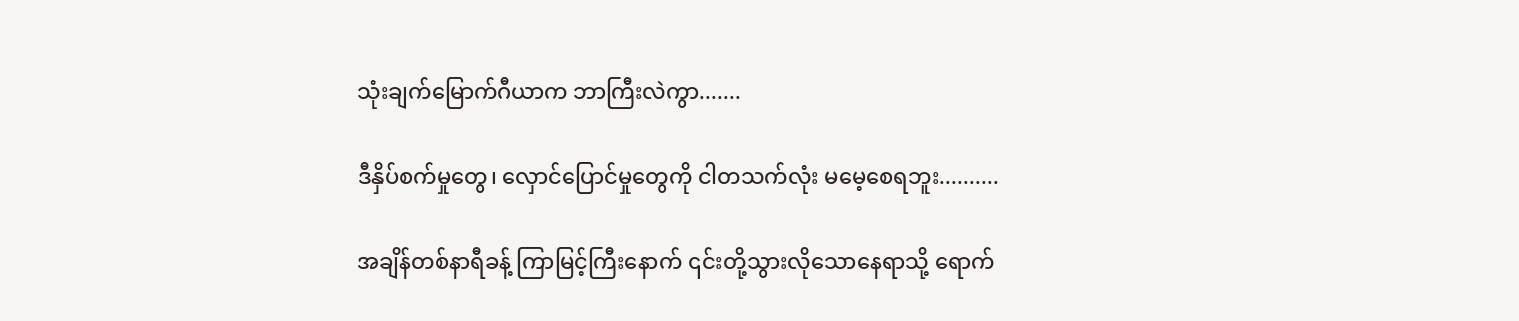သုံးချက်မြောက်ဂီယာက ဘာကြီးလဲကွာ.......

ဒီနှိပ်စက်မှုတွေ၊ လှောင်ပြောင်မှုတွေကို ငါတသက်လုံး မမေ့စေရဘူး..........

အချိန်တစ်နာရီခန့် ကြာမြင့်ကြီးနောက် ၎င်းတို့သွားလိုသောနေရာသို့ ရောက်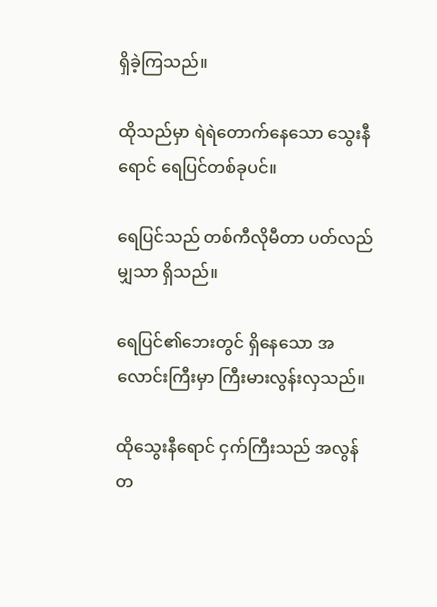ရှိခဲ့ကြသည်။

ထိုသည်မှာ ရဲရဲတောက်နေသော သွေးနီရောင် ရေပြင်တစ်ခုပင်။

ရေပြင်သည် တစ်ကီလိုမီတာ ပတ်လည်မျှသာ ရှိသည်။

ရေပြင်၏ဘေးတွင် ရှိနေသော အလောင်းကြီးမှာ ကြီးမားလွန်းလှသည်။

ထိုသွေးနီရောင် ငှက်ကြီးသည် အလွန်တ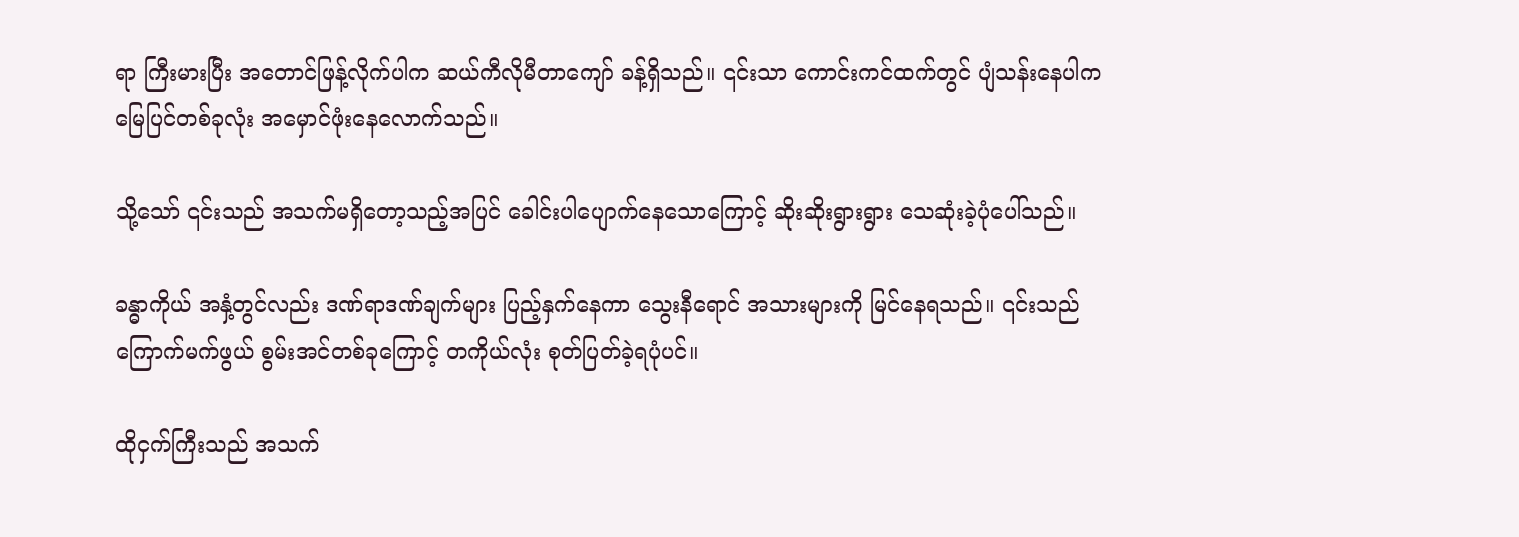ရာ ကြီးမားပြီး အတောင်ဖြန့်လိုက်ပါက ဆယ်ကီလိုမီတာကျော် ခန့်ရှိသည်။ ၎င်းသာ ကောင်းကင်ထက်တွင် ပျံသန်းနေပါက မြေပြင်တစ်ခုလုံး အမှောင်ဖုံးနေလောက်သည်။

သို့သော် ၎င်းသည် အသက်မရှိတော့သည့်အပြင် ခေါင်းပါပျောက်နေသောကြောင့် ဆိုးဆိုးရွားရွား သေဆုံးခဲ့ပုံပေါ်သည်။

ခန္ဓာကိုယ် အနှံ့တွင်လည်း ဒဏ်ရာဒဏ်ချက်များ ပြည့်နှက်နေကာ သွေးနီရောင် အသားများကို မြင်နေရသည်။ ၎င်းသည် ကြောက်မက်ဖွယ် စွမ်းအင်တစ်ခုကြောင့် တကိုယ်လုံး စုတ်ပြတ်ခဲ့ရပုံပင်။

ထိုငှက်ကြီးသည် အသက်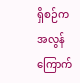ရှိစဉ်က အလွန်ကြောက်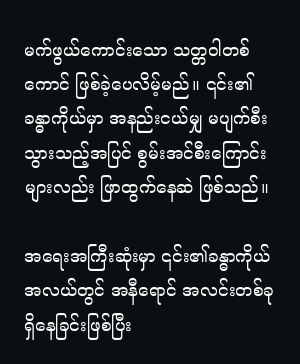မက်ဖွယ်ကောင်းသော သတ္တဝါတစ်ကောင် ဖြစ်ခဲ့ပေလိမ့်မည်။ ၎င်း၏ခန္ဓာကိုယ်မှာ အနည်းငယ်မျှ မပျက်စီးသွားသည့်အပြင် စွမ်းအင်စီးကြောင်းများလည်း ဖြာထွက်နေဆဲ ဖြစ်သည်။

အရေးအကြီးဆုံးမှာ ၎င်း၏ခန္ဓာကိုယ် အလယ်တွင် အနီရောင် အလင်းတစ်ခု ရှိနေခြင်းဖြစ်ပြီး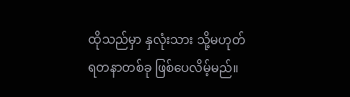ထိုသည်မှာ နှလုံးသား သို့မဟုတ် ရတနာတစ်ခု ဖြစ်ပေလိမ့်မည်။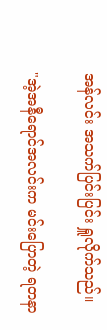အန်လင်း အသက်ပြင်းပြင်း ရှူလိုက်သည်။

"အဲ့အနီရောင်အလင်းက မင်းပြောတဲ့ ရတနာ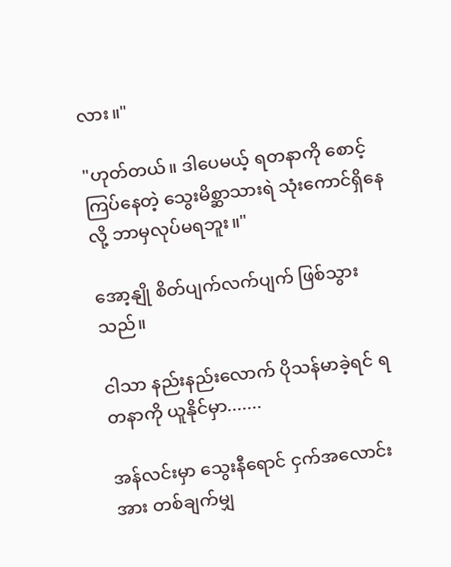လား။"

"ဟုတ်တယ်။ ဒါပေမယ့် ရတနာကို စောင့်ကြပ်နေတဲ့ သွေးမိစ္ဆာသားရဲ သုံးကောင်ရှိနေလို့ ဘာမှလုပ်မရဘူး။"

အော့နျို စိတ်ပျက်လက်ပျက် ဖြစ်သွားသည်။

ငါသာ နည်းနည်းလောက် ပိုသန်မာခဲ့ရင် ရတနာကို ယူနိုင်မှာ.......

အန်လင်းမှာ သွေးနီရောင် ငှက်အလောင်းအား တစ်ချက်မျှ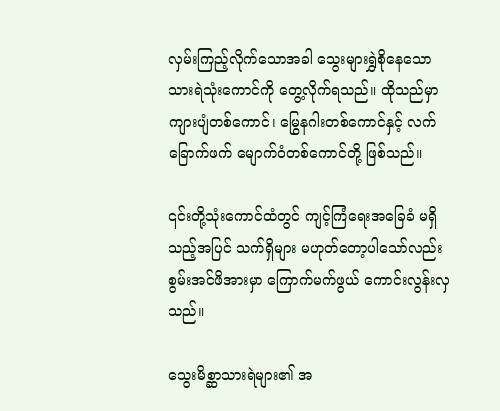လှမ်းကြည့်လိုက်သောအခါ သွေးများရွှဲစိုနေသော သားရဲသုံးကောင်ကို တွေ့လိုက်ရသည်။ ထိုသည်မှာ ကျားပျံတစ်ကောင်၊ မြွေနဂါးတစ်ကောင်နှင့် လက်ခြောက်ဖက် မျောက်ဝံတစ်ကောင်တို့ ဖြစ်သည်။

၎င်းတို့သုံးကောင်ထံတွင် ကျင့်ကြံရေးအခြေခံ မရှိသည့်အပြင် သက်ရှိများ မဟုတ်တော့ပါသော်လည်း စွမ်းအင်ဖိအားမှာ ကြောက်မက်ဖွယ် ကောင်းလွန်းလှသည်။

သွေးမိစ္ဆာသားရဲများ၏ အ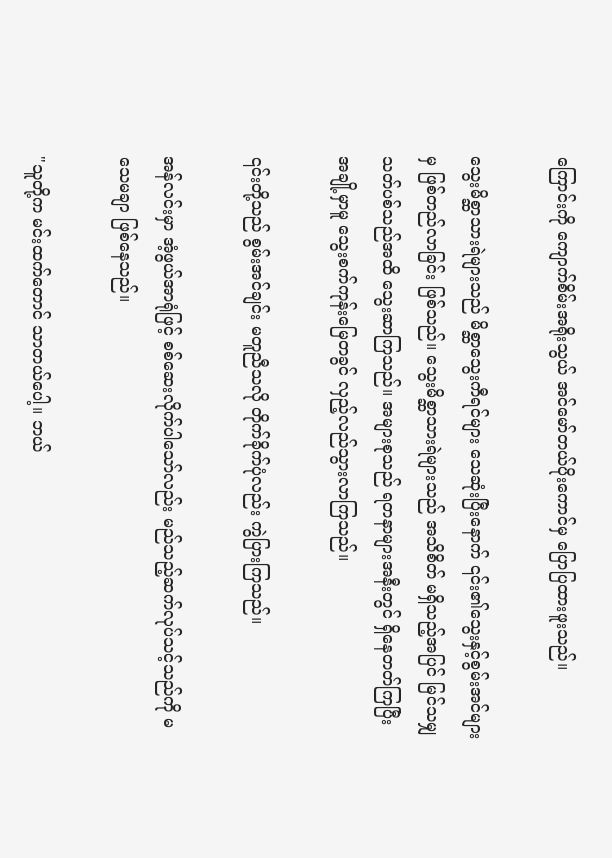ကြောင်းကို ကျောက်စိမ်းအရိုးသွယ် အင်မော်တယ်ပိုးကောင်မှ ပြောပြထားဖူးသည်။

သွေးမိစ္ဆာသားရဲများသည် မိစ္ဆာသွေးကီရင်များ သေဆုံးပြီးနောက် ၎င်း၏သွေးနှင့်စွမ်းအင်များမှ ဖြစ်တည်လာခြင်း ဖြစ်သည်။ သွေးမိစ္ဆာသားရဲများသည် အသိစိတ် မရှိသည့်အပြင် မြင်သမျှ သတ်ပစ်သည်အထိ သွေးဆာကြသည်။ အများစုသည် ရတနာများအနီးတွင် ရှိနေတတ်ကြပြီး အချို့မှာမူ သွေးစက်ကုန်းမြေတခွင် လှည့်လည်သွားလာကြသည်။

၎င်းတို့သည် စွမ်းအင်ချင်း မတူညီသလို တိုက်ခိုက်ပုံလည်း ကွဲပြားကြသည်။

အန်လင်းမှာ အံ့ဖွယ်အာရုံဖြင့် စစ်ဆေးလိုက်ပါသော်လည်း မည်သည့်ဆက်လုပ်သင့်သည်ကို မသေမချာ ဖြစ်နေသည်။

"သူတို့က မင်းထက်တောင် သာတယ်ပေါ့။ ဘယ်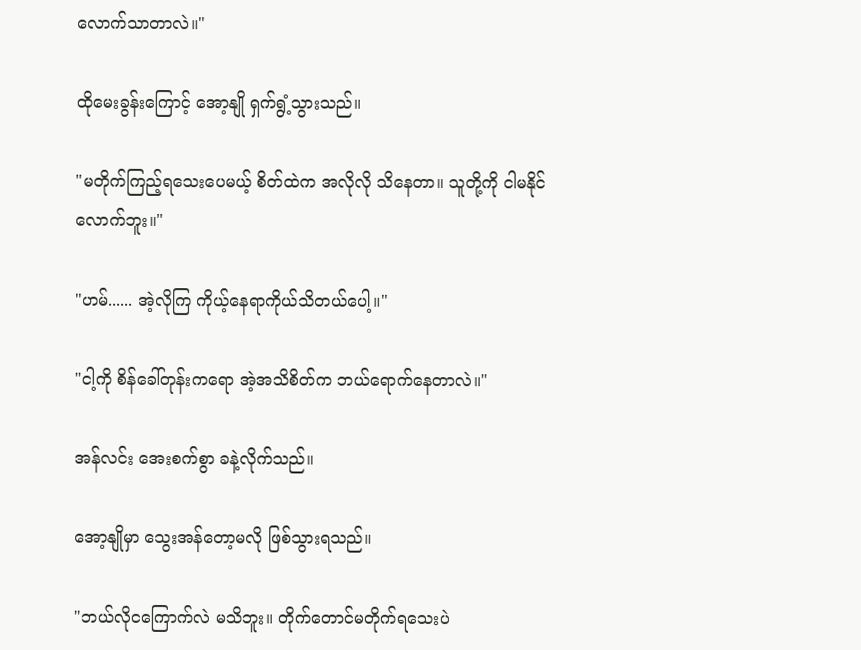လောက်သာတာလဲ။"

ထိုမေးခွန်းကြောင့် အော့နျို ရှက်ရွံ့သွားသည်။

"မတိုက်ကြည့်ရသေးပေမယ့် စိတ်ထဲက အလိုလို သိနေတာ။ သူတို့ကို ငါမနိုင်လောက်ဘူး။"

"ဟမ်...... အဲ့လိုကြ ကိုယ့်နေရာကိုယ်သိတယ်ပေါ့။"

"ငါ့ကို စိန်ခေါ်တုန်းကရော အဲ့အသိစိတ်က ဘယ်ရောက်နေတာလဲ။"

အန်လင်း အေးစက်စွာ ခနဲ့လိုက်သည်။

အော့နျိုမှာ သွေးအန်တော့မလို ဖြစ်သွားရသည်။

"ဘယ်လိုငကြောက်လဲ မသိဘူး။ တိုက်တောင်မတိုက်ရသေးပဲ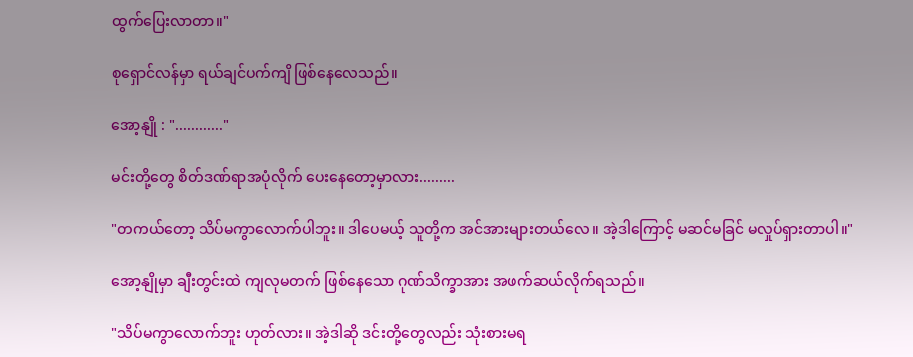ထွက်ပြေးလာတာ။"

စုရှောင်လန်မှာ ရယ်ချင်ပက်ကျိ ဖြစ်နေလေသည်။

အော့နျို : "............"

မင်းတို့တွေ စိတ်ဒဏ်ရာအပုံလိုက် ပေးနေတော့မှာလား.........

"တကယ်တော့ သိပ်မကွာလောက်ပါဘူး။ ဒါပေမယ့် သူတို့က အင်အားများတယ်လေ။ အဲ့ဒါကြောင့် မဆင်မခြင် မလှုပ်ရှားတာပါ။"

အော့နျိုမှာ ချီးတွင်းထဲ ကျလုမတက် ဖြစ်နေသော ဂုဏ်သိက္ခာအား အဖက်ဆယ်လိုက်ရသည်။

"သိပ်မကွာလောက်ဘူး ဟုတ်လား။ အဲ့ဒါဆို ဒင်းတို့တွေလည်း သုံးစားမရ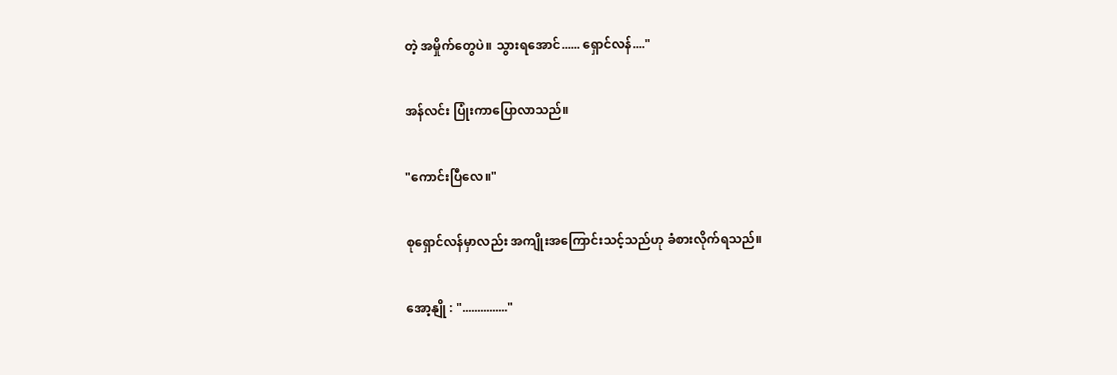တဲ့ အမှိုက်တွေပဲ။ သွားရအောင်...... ရှောင်လန်...."

အန်လင်း ပြုံးကာပြောလာသည်။

"ကောင်းပြီလေ။"

စုရှောင်လန်မှာလည်း အကျိုးအကြောင်းသင့်သည်ဟု ခံစားလိုက်ရသည်။

အော့နျို : "..............."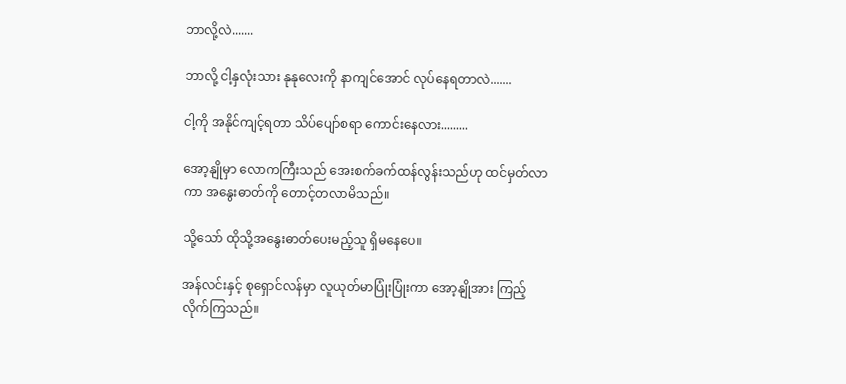ဘာလို့လဲ.......

ဘာလို့ ငါ့နှလုံးသား နုနုလေးကို နာကျင်အောင် လုပ်နေရတာလဲ.......

ငါ့ကို အနိုင်ကျင့်ရတာ သိပ်ပျော်စရာ ကောင်းနေလား.........

အော့နျိုမှာ လောကကြီးသည် အေးစက်ခက်ထန်လွန်းသည်ဟု ထင်မှတ်လာကာ အနွေးဓာတ်ကို တောင့်တလာမိသည်။

သို့သော် ထိုသို့အနွေးဓာတ်ပေးမည့်သူ ရှိမနေပေ။

အန်လင်းနှင့် စုရှောင်လန်မှာ လူယုတ်မာပြုံးပြုံးကာ အော့နျိုအား ကြည့်လိုက်ကြသည်။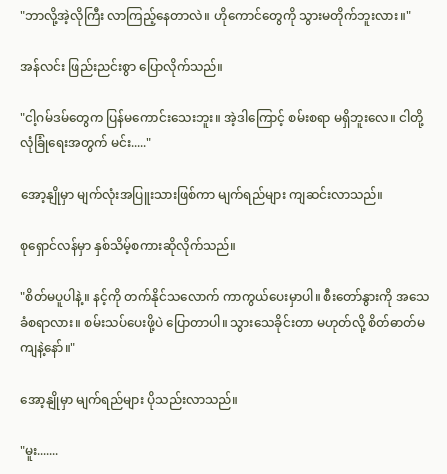"ဘာလို့အဲ့လိုကြီး လာကြည့်နေတာလဲ။ ဟိုကောင်တွေကို သွားမတိုက်ဘူးလား။"

အန်လင်း ဖြည်းညင်းစွာ ပြောလိုက်သည်။

"ငါ့ဂမ်ဒမ်တွေက ပြန်မကောင်းသေးဘူး။ အဲ့ဒါကြောင့် စမ်းစရာ မရှိဘူးလေ။ ငါတို့ လုံခြုံရေးအတွက် မင်း....."

အော့နျိုမှာ မျက်လုံးအပြူးသားဖြစ်ကာ မျက်ရည်များ ကျဆင်းလာသည်။

စုရှောင်လန်မှာ နှစ်သိမ့်စကားဆိုလိုက်သည်။

"စိတ်မပူပါနဲ့။ နင့်ကို တက်နိုင်သလောက် ကာကွယ်ပေးမှာပါ။ စီးတော်နွားကို အသေခံစရာလား။ စမ်းသပ်ပေးဖို့ပဲ ပြောတာပါ။ သွားသေခိုင်းတာ မဟုတ်လို့ စိတ်ဓာတ်မကျနဲ့နော်။"

အော့နျိုမှာ မျက်ရည်များ ပိုသည်းလာသည်။

"မူး.......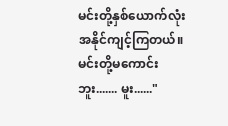မင်းတို့နှစ်ယောက်လုံး အနိုင်ကျင့်ကြတယ်။ မင်းတို့မကောင်းဘူး....... မူး......"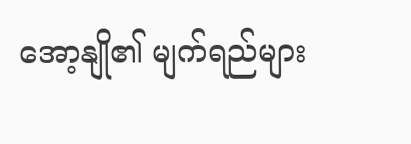အော့နျို၏ မျက်ရည်များ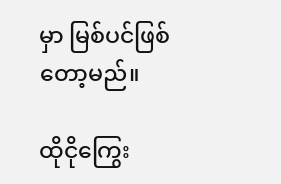မှာ မြစ်ပင်ဖြစ်တော့မည်။

ထိုငိုကြွေး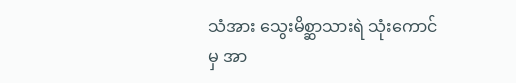သံအား သွေးမိစ္ဆာသားရဲ သုံးကောင်မှ အာ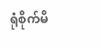ရုံစိုက်မိ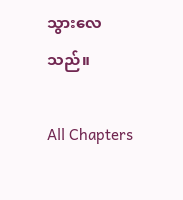သွားလေသည်။

All Chapters